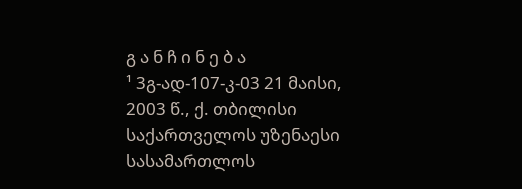გ ა ნ ჩ ი ნ ე ბ ა
¹ 3გ-ად-107-კ-03 21 მაისი, 2003 წ., ქ. თბილისი
საქართველოს უზენაესი სასამართლოს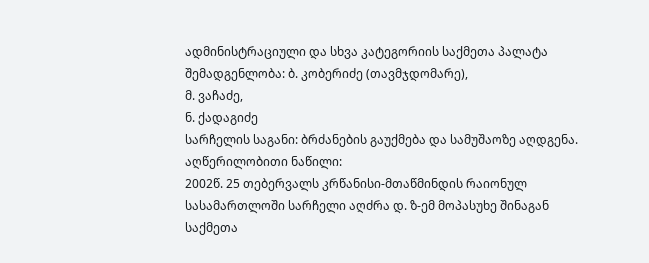ადმინისტრაციული და სხვა კატეგორიის საქმეთა პალატა
შემადგენლობა: ბ. კობერიძე (თავმჯდომარე),
მ. ვაჩაძე,
ნ. ქადაგიძე
სარჩელის საგანი: ბრძანების გაუქმება და სამუშაოზე აღდგენა.
აღწერილობითი ნაწილი:
2002წ. 25 თებერვალს კრწანისი-მთაწმინდის რაიონულ სასამართლოში სარჩელი აღძრა დ. ზ-ემ მოპასუხე შინაგან საქმეთა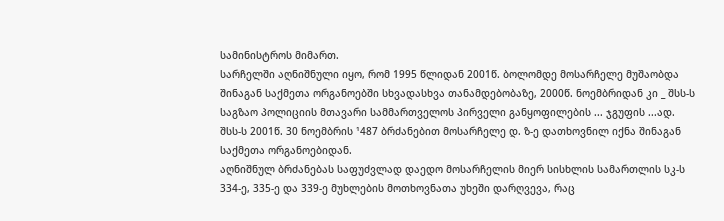სამინისტროს მიმართ.
სარჩელში აღნიშნული იყო, რომ 1995 წლიდან 2001წ. ბოლომდე მოსარჩელე მუშაობდა შინაგან საქმეთა ორგანოებში სხვადასხვა თანამდებობაზე, 2000წ. ნოემბრიდან კი _ შსს-ს საგზაო პოლიციის მთავარი სამმართველოს პირველი განყოფილების ... ჯგუფის ...ად.
შსს-ს 2001წ. 30 ნოემბრის ¹487 ბრძანებით მოსარჩელე დ. ზ-ე დათხოვნილ იქნა შინაგან საქმეთა ორგანოებიდან.
აღნიშნულ ბრძანებას საფუძვლად დაედო მოსარჩელის მიერ სისხლის სამართლის სკ-ს 334-ე, 335-ე და 339-ე მუხლების მოთხოვნათა უხეში დარღვევა, რაც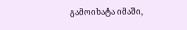გამოიხატა იმაში,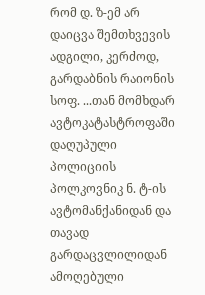რომ დ. ზ-ემ არ დაიცვა შემთხვევის ადგილი, კერძოდ, გარდაბნის რაიონის სოფ. ...თან მომხდარ ავტოკატასტროფაში დაღუპული პოლიციის პოლკოვნიკ ნ. ტ-ის ავტომანქანიდან და თავად გარდაცვლილიდან ამოღებული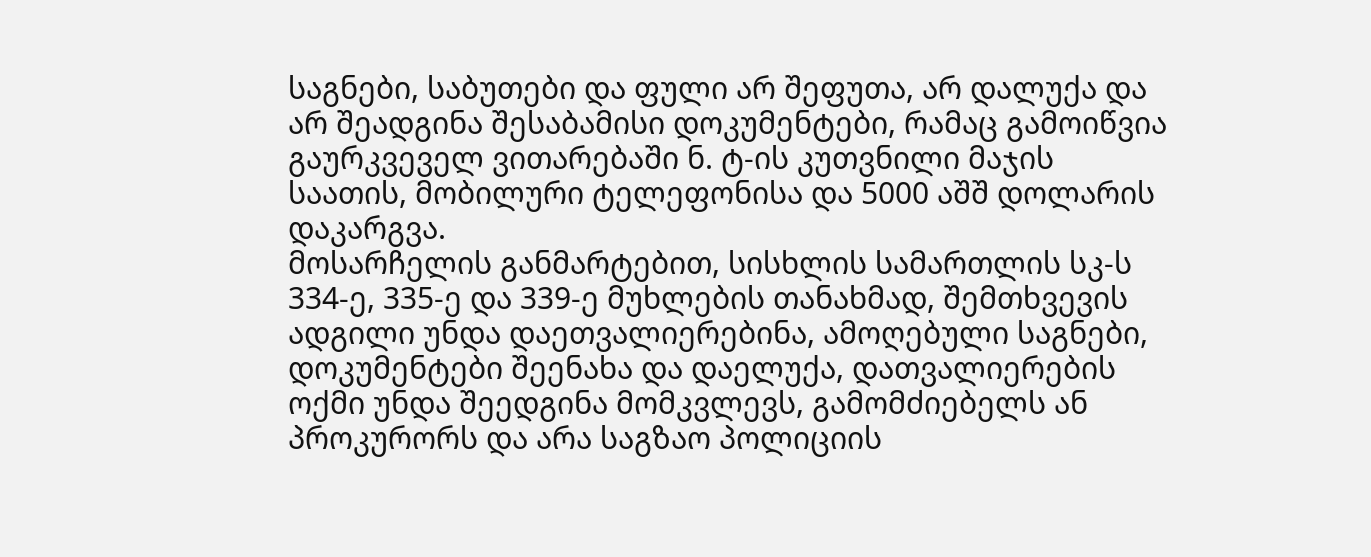საგნები, საბუთები და ფული არ შეფუთა, არ დალუქა და არ შეადგინა შესაბამისი დოკუმენტები, რამაც გამოიწვია გაურკვეველ ვითარებაში ნ. ტ-ის კუთვნილი მაჯის საათის, მობილური ტელეფონისა და 5000 აშშ დოლარის დაკარგვა.
მოსარჩელის განმარტებით, სისხლის სამართლის სკ-ს 334-ე, 335-ე და 339-ე მუხლების თანახმად, შემთხვევის ადგილი უნდა დაეთვალიერებინა, ამოღებული საგნები, დოკუმენტები შეენახა და დაელუქა, დათვალიერების ოქმი უნდა შეედგინა მომკვლევს, გამომძიებელს ან პროკურორს და არა საგზაო პოლიციის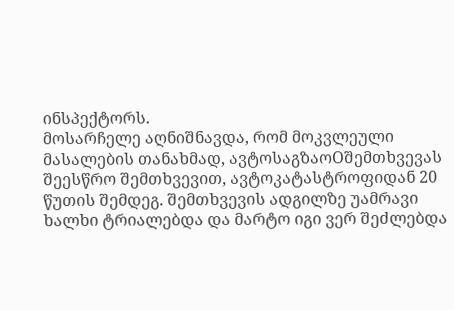ინსპექტორს.
მოსარჩელე აღნიშნავდა, რომ მოკვლეული მასალების თანახმად, ავტოსაგზაოOშემთხვევას შეესწრო შემთხვევით, ავტოკატასტროფიდან 20 წუთის შემდეგ. შემთხვევის ადგილზე უამრავი ხალხი ტრიალებდა და მარტო იგი ვერ შეძლებდა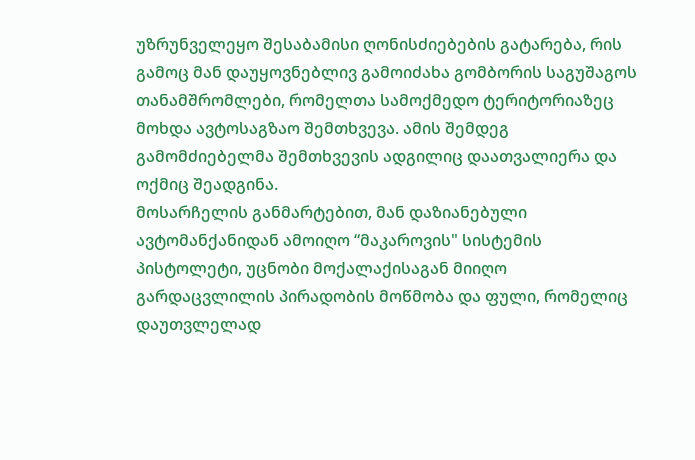უზრუნველეყო შესაბამისი ღონისძიებების გატარება, რის გამოც მან დაუყოვნებლივ გამოიძახა გომბორის საგუშაგოს თანამშრომლები, რომელთა სამოქმედო ტერიტორიაზეც მოხდა ავტოსაგზაო შემთხვევა. ამის შემდეგ გამომძიებელმა შემთხვევის ადგილიც დაათვალიერა და ოქმიც შეადგინა.
მოსარჩელის განმარტებით, მან დაზიანებული ავტომანქანიდან ამოიღო “მაკაროვის" სისტემის პისტოლეტი, უცნობი მოქალაქისაგან მიიღო გარდაცვლილის პირადობის მოწმობა და ფული, რომელიც დაუთვლელად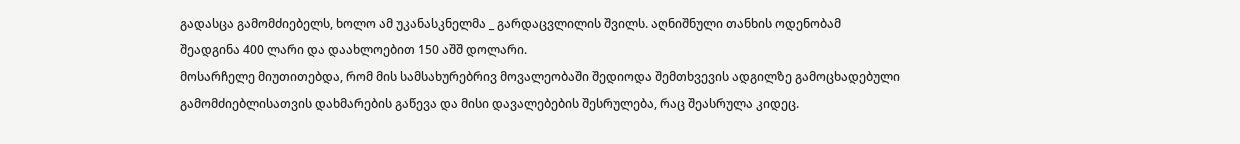გადასცა გამომძიებელს, ხოლო ამ უკანასკნელმა _ გარდაცვლილის შვილს. აღნიშნული თანხის ოდენობამ შეადგინა 400 ლარი და დაახლოებით 150 აშშ დოლარი.
მოსარჩელე მიუთითებდა, რომ მის სამსახურებრივ მოვალეობაში შედიოდა შემთხვევის ადგილზე გამოცხადებული გამომძიებლისათვის დახმარების გაწევა და მისი დავალებების შესრულება, რაც შეასრულა კიდეც.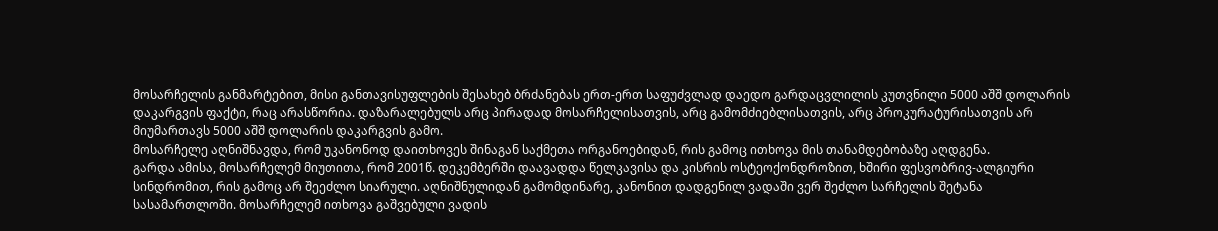მოსარჩელის განმარტებით, მისი განთავისუფლების შესახებ ბრძანებას ერთ-ერთ საფუძვლად დაედო გარდაცვლილის კუთვნილი 5000 აშშ დოლარის დაკარგვის ფაქტი, რაც არასწორია. დაზარალებულს არც პირადად მოსარჩელისათვის, არც გამომძიებლისათვის, არც პროკურატურისათვის არ მიუმართავს 5000 აშშ დოლარის დაკარგვის გამო.
მოსარჩელე აღნიშნავდა, რომ უკანონოდ დაითხოვეს შინაგან საქმეთა ორგანოებიდან, რის გამოც ითხოვა მის თანამდებობაზე აღდგენა.
გარდა ამისა, მოსარჩელემ მიუთითა, რომ 2001წ. დეკემბერში დაავადდა წელკავისა და კისრის ოსტეოქონდროზით, ხშირი ფესვობრივ-ალგიური სინდრომით, რის გამოც არ შეეძლო სიარული. აღნიშნულიდან გამომდინარე, კანონით დადგენილ ვადაში ვერ შეძლო სარჩელის შეტანა სასამართლოში. მოსარჩელემ ითხოვა გაშვებული ვადის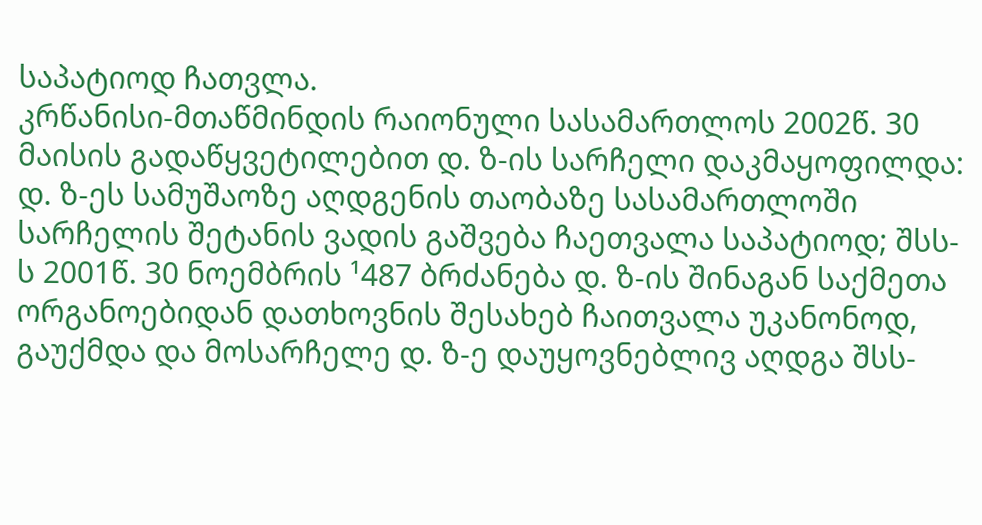საპატიოდ ჩათვლა.
კრწანისი-მთაწმინდის რაიონული სასამართლოს 2002წ. 30 მაისის გადაწყვეტილებით დ. ზ-ის სარჩელი დაკმაყოფილდა: დ. ზ-ეს სამუშაოზე აღდგენის თაობაზე სასამართლოში სარჩელის შეტანის ვადის გაშვება ჩაეთვალა საპატიოდ; შსს-ს 2001წ. 30 ნოემბრის ¹487 ბრძანება დ. ზ-ის შინაგან საქმეთა ორგანოებიდან დათხოვნის შესახებ ჩაითვალა უკანონოდ, გაუქმდა და მოსარჩელე დ. ზ-ე დაუყოვნებლივ აღდგა შსს-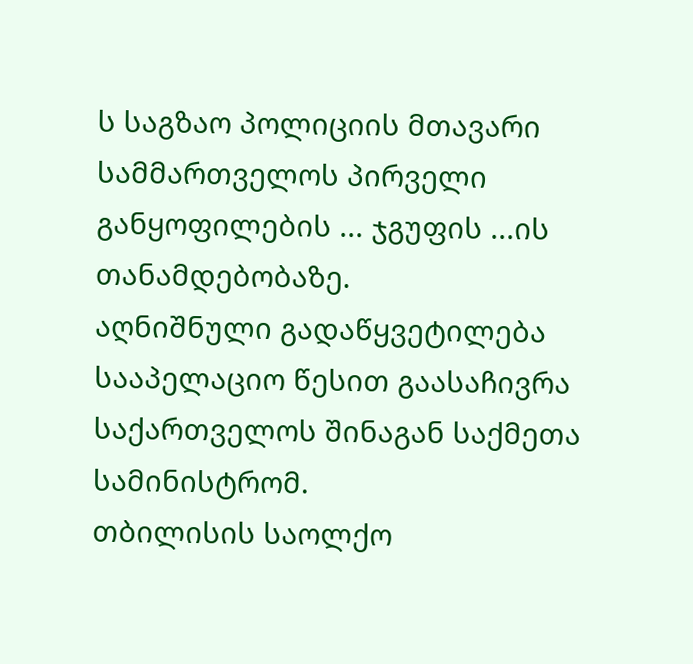ს საგზაო პოლიციის მთავარი სამმართველოს პირველი განყოფილების ... ჯგუფის ...ის თანამდებობაზე.
აღნიშნული გადაწყვეტილება სააპელაციო წესით გაასაჩივრა საქართველოს შინაგან საქმეთა სამინისტრომ.
თბილისის საოლქო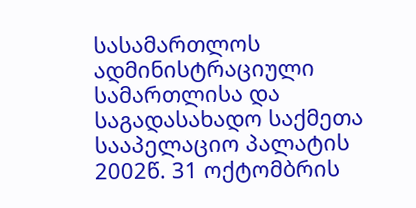სასამართლოს ადმინისტრაციული სამართლისა და საგადასახადო საქმეთა სააპელაციო პალატის 2002წ. 31 ოქტომბრის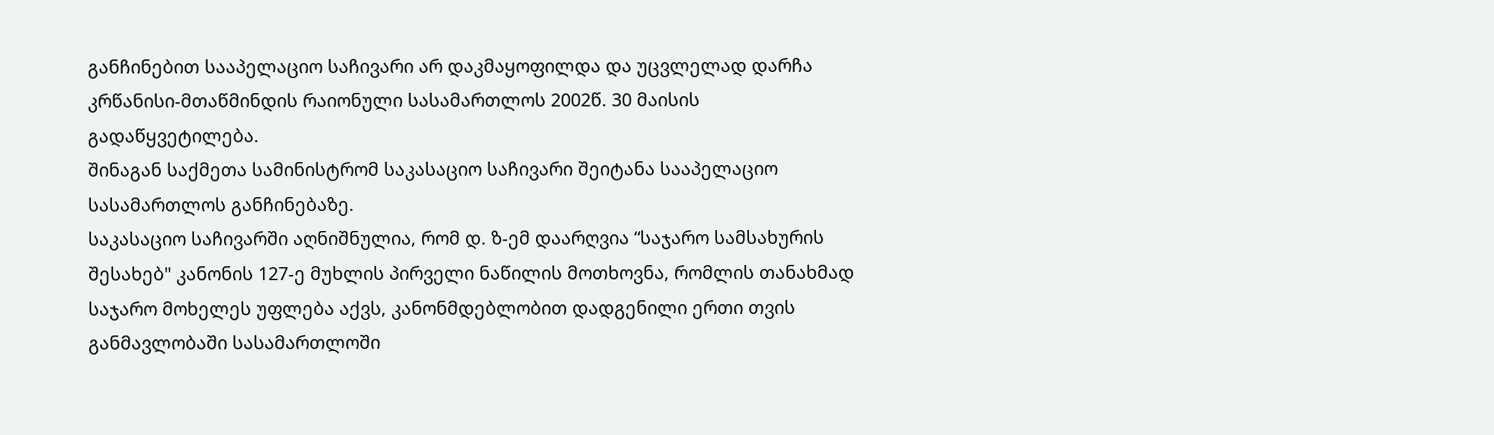განჩინებით სააპელაციო საჩივარი არ დაკმაყოფილდა და უცვლელად დარჩა კრწანისი-მთაწმინდის რაიონული სასამართლოს 2002წ. 30 მაისის გადაწყვეტილება.
შინაგან საქმეთა სამინისტრომ საკასაციო საჩივარი შეიტანა სააპელაციო სასამართლოს განჩინებაზე.
საკასაციო საჩივარში აღნიშნულია, რომ დ. ზ-ემ დაარღვია “საჯარო სამსახურის შესახებ" კანონის 127-ე მუხლის პირველი ნაწილის მოთხოვნა, რომლის თანახმად საჯარო მოხელეს უფლება აქვს, კანონმდებლობით დადგენილი ერთი თვის განმავლობაში სასამართლოში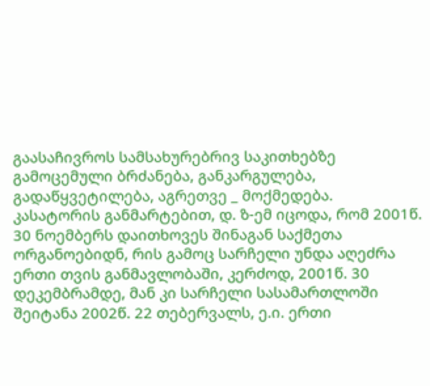გაასაჩივროს სამსახურებრივ საკითხებზე გამოცემული ბრძანება, განკარგულება, გადაწყვეტილება, აგრეთვე _ მოქმედება.
კასატორის განმარტებით, დ. ზ-ემ იცოდა, რომ 2001წ. 30 ნოემბერს დაითხოვეს შინაგან საქმეთა ორგანოებიდნ, რის გამოც სარჩელი უნდა აღეძრა ერთი თვის განმავლობაში, კერძოდ, 2001წ. 30 დეკემბრამდე, მან კი სარჩელი სასამართლოში შეიტანა 2002წ. 22 თებერვალს, ე.ი. ერთი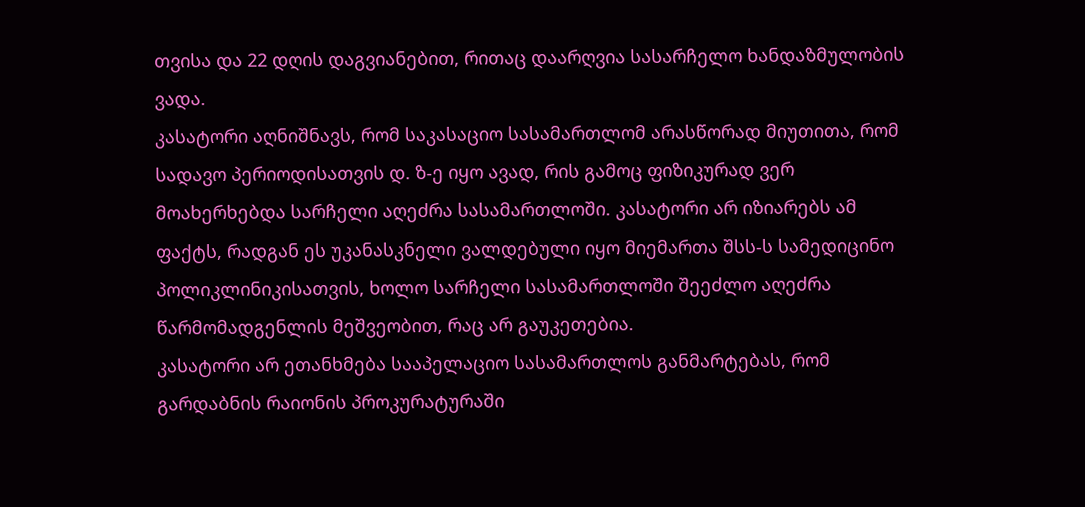თვისა და 22 დღის დაგვიანებით, რითაც დაარღვია სასარჩელო ხანდაზმულობის ვადა.
კასატორი აღნიშნავს, რომ საკასაციო სასამართლომ არასწორად მიუთითა, რომ სადავო პერიოდისათვის დ. ზ-ე იყო ავად, რის გამოც ფიზიკურად ვერ მოახერხებდა სარჩელი აღეძრა სასამართლოში. კასატორი არ იზიარებს ამ ფაქტს, რადგან ეს უკანასკნელი ვალდებული იყო მიემართა შსს-ს სამედიცინო პოლიკლინიკისათვის, ხოლო სარჩელი სასამართლოში შეეძლო აღეძრა წარმომადგენლის მეშვეობით, რაც არ გაუკეთებია.
კასატორი არ ეთანხმება სააპელაციო სასამართლოს განმარტებას, რომ გარდაბნის რაიონის პროკურატურაში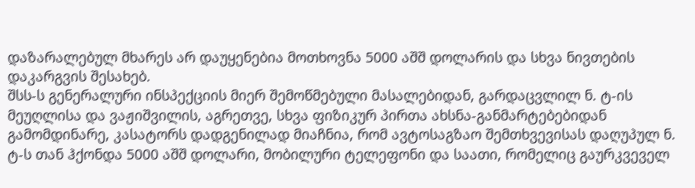დაზარალებულ მხარეს არ დაუყენებია მოთხოვნა 5000 აშშ დოლარის და სხვა ნივთების დაკარგვის შესახებ.
შსს-ს გენერალური ინსპექციის მიერ შემოწმებული მასალებიდან, გარდაცვლილ ნ. ტ-ის მეუღლისა და ვაჟიშვილის, აგრეთვე, სხვა ფიზიკურ პირთა ახსნა-განმარტებებიდან გამომდინარე, კასატორს დადგენილად მიაჩნია, რომ ავტოსაგზაო შემთხვევისას დაღუპულ ნ. ტ-ს თან ჰქონდა 5000 აშშ დოლარი, მობილური ტელეფონი და საათი, რომელიც გაურკვეველ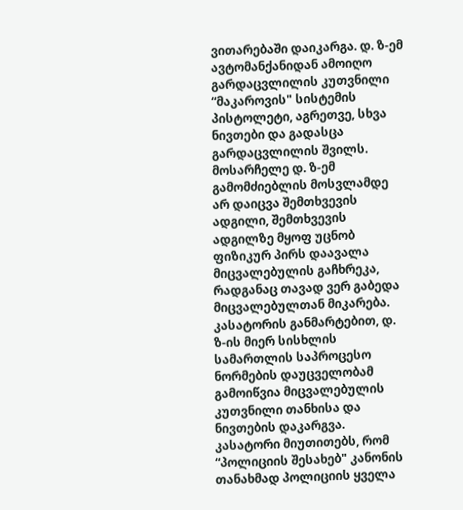ვითარებაში დაიკარგა. დ. ზ-ემ ავტომანქანიდან ამოიღო გარდაცვლილის კუთვნილი “მაკაროვის" სისტემის პისტოლეტი, აგრეთვე, სხვა ნივთები და გადასცა გარდაცვლილის შვილს. მოსარჩელე დ. ზ-ემ გამომძიებლის მოსვლამდე არ დაიცვა შემთხვევის ადგილი, შემთხვევის ადგილზე მყოფ უცნობ ფიზიკურ პირს დაავალა მიცვალებულის გაჩხრეკა, რადგანაც თავად ვერ გაბედა მიცვალებულთან მიკარება.
კასატორის განმარტებით, დ. ზ-ის მიერ სისხლის სამართლის საპროცესო ნორმების დაუცველობამ გამოიწვია მიცვალებულის კუთვნილი თანხისა და ნივთების დაკარგვა.
კასატორი მიუთითებს, რომ “პოლიციის შესახებ" კანონის თანახმად პოლიციის ყველა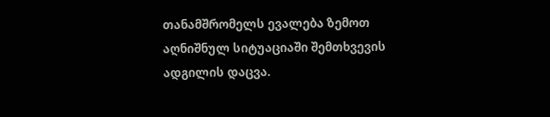თანამშრომელს ევალება ზემოთ აღნიშნულ სიტუაციაში შემთხვევის ადგილის დაცვა.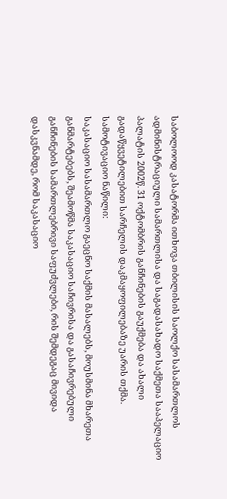საბოლოოდ კასატორმა ითხოვა თბილისის საოლქო სასამართლოს ადმინისტრაციული სამართლისა და საგადასახადო საქმეთა სააპელაციო პალატის 2002წ. 31 ოქტომბრის განჩინების გაუქმება და ახალი გადაწყვეტილებით სარჩელის დაკმაყოფილებაზე უარის თქმა.
სამოტივაციო ნაწილი:
საკასაციო სასამართლო გაეცნო საქმის მასალებს, მოუსმინა მხარეთა განმარტებებს, შეამოწმა საკასაციო საჩივრისა და გასაჩივრებული განჩინების სამართლებრივი საფუძვლები, რის შემდეგაც მივიდა დასკვნამდე, რომ საკასაციო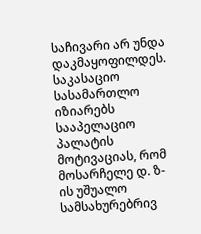საჩივარი არ უნდა დაკმაყოფილდეს.
საკასაციო სასამართლო იზიარებს სააპელაციო პალატის მოტივაციას, რომ მოსარჩელე დ. ზ-ის უშუალო სამსახურებრივ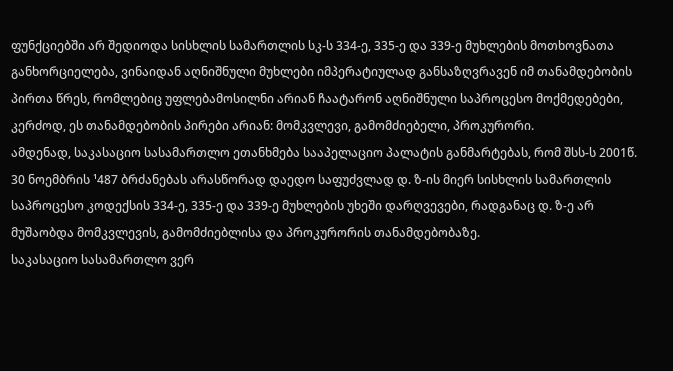ფუნქციებში არ შედიოდა სისხლის სამართლის სკ-ს 334-ე, 335-ე და 339-ე მუხლების მოთხოვნათა განხორციელება, ვინაიდან აღნიშნული მუხლები იმპერატიულად განსაზღვრავენ იმ თანამდებობის პირთა წრეს, რომლებიც უფლებამოსილნი არიან ჩაატარონ აღნიშნული საპროცესო მოქმედებები, კერძოდ, ეს თანამდებობის პირები არიან: მომკვლევი, გამომძიებელი, პროკურორი.
ამდენად, საკასაციო სასამართლო ეთანხმება სააპელაციო პალატის განმარტებას, რომ შსს-ს 2001წ. 30 ნოემბრის ¹487 ბრძანებას არასწორად დაედო საფუძვლად დ. ზ-ის მიერ სისხლის სამართლის საპროცესო კოდექსის 334-ე, 335-ე და 339-ე მუხლების უხეში დარღვევები, რადგანაც დ. ზ-ე არ მუშაობდა მომკვლევის, გამომძიებლისა და პროკურორის თანამდებობაზე.
საკასაციო სასამართლო ვერ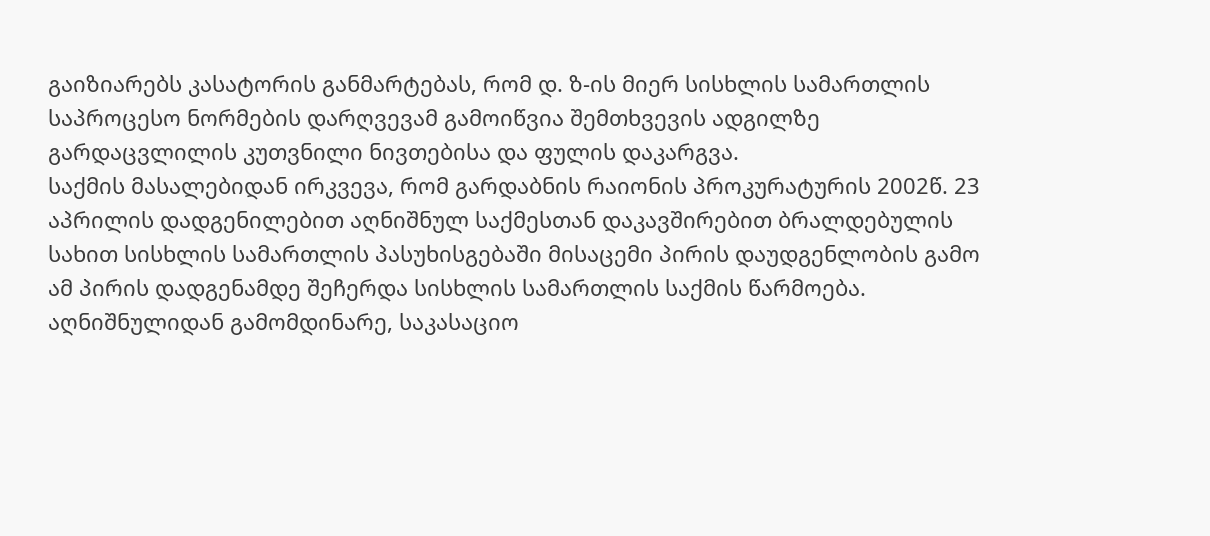გაიზიარებს კასატორის განმარტებას, რომ დ. ზ-ის მიერ სისხლის სამართლის საპროცესო ნორმების დარღვევამ გამოიწვია შემთხვევის ადგილზე გარდაცვლილის კუთვნილი ნივთებისა და ფულის დაკარგვა.
საქმის მასალებიდან ირკვევა, რომ გარდაბნის რაიონის პროკურატურის 2002წ. 23 აპრილის დადგენილებით აღნიშნულ საქმესთან დაკავშირებით ბრალდებულის სახით სისხლის სამართლის პასუხისგებაში მისაცემი პირის დაუდგენლობის გამო ამ პირის დადგენამდე შეჩერდა სისხლის სამართლის საქმის წარმოება.
აღნიშნულიდან გამომდინარე, საკასაციო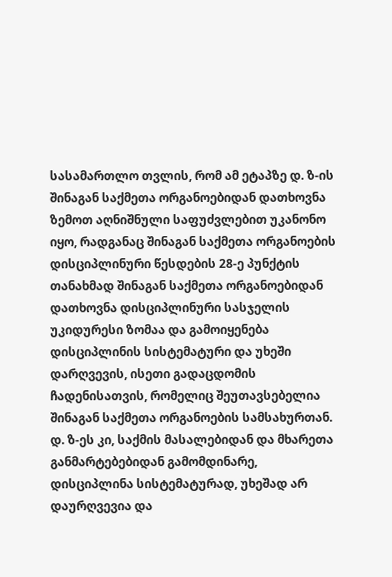სასამართლო თვლის, რომ ამ ეტაპზე დ. ზ-ის შინაგან საქმეთა ორგანოებიდან დათხოვნა ზემოთ აღნიშნული საფუძვლებით უკანონო იყო, რადგანაც შინაგან საქმეთა ორგანოების დისციპლინური წესდების 28-ე პუნქტის თანახმად შინაგან საქმეთა ორგანოებიდან დათხოვნა დისციპლინური სასჯელის უკიდურესი ზომაა და გამოიყენება დისციპლინის სისტემატური და უხეში დარღვევის, ისეთი გადაცდომის ჩადენისათვის, რომელიც შეუთავსებელია შინაგან საქმეთა ორგანოების სამსახურთან. დ. ზ-ეს კი, საქმის მასალებიდან და მხარეთა განმარტებებიდან გამომდინარე, დისციპლინა სისტემატურად, უხეშად არ დაურღვევია და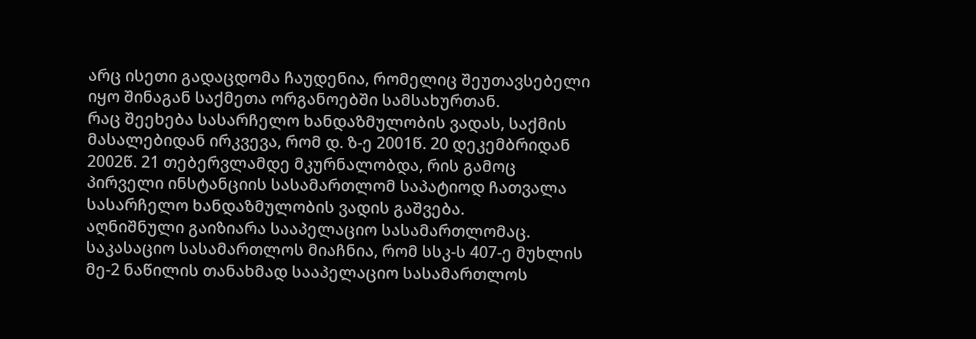არც ისეთი გადაცდომა ჩაუდენია, რომელიც შეუთავსებელი იყო შინაგან საქმეთა ორგანოებში სამსახურთან.
რაც შეეხება სასარჩელო ხანდაზმულობის ვადას, საქმის მასალებიდან ირკვევა, რომ დ. ზ-ე 2001წ. 20 დეკემბრიდან 2002წ. 21 თებერვლამდე მკურნალობდა, რის გამოც პირველი ინსტანციის სასამართლომ საპატიოდ ჩათვალა სასარჩელო ხანდაზმულობის ვადის გაშვება.
აღნიშნული გაიზიარა სააპელაციო სასამართლომაც.
საკასაციო სასამართლოს მიაჩნია, რომ სსკ-ს 407-ე მუხლის მე-2 ნაწილის თანახმად სააპელაციო სასამართლოს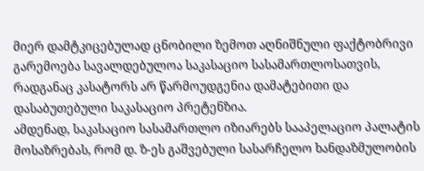მიერ დამტკიცებულად ცნობილი ზემოთ აღნიშნული ფაქტობრივი გარემოება სავალდებულოა საკასაციო სასამართლოსათვის, რადგანაც კასატორს არ წარმოუდგენია დამატებითი და დასაბუთებული საკასაციო პრეტენზია.
ამდენად, საკასაციო სასამართლო იზიარებს სააპელაციო პალატის მოსაზრებას, რომ დ. ზ-ეს გაშვებული სასარჩელო ხანდაზმულობის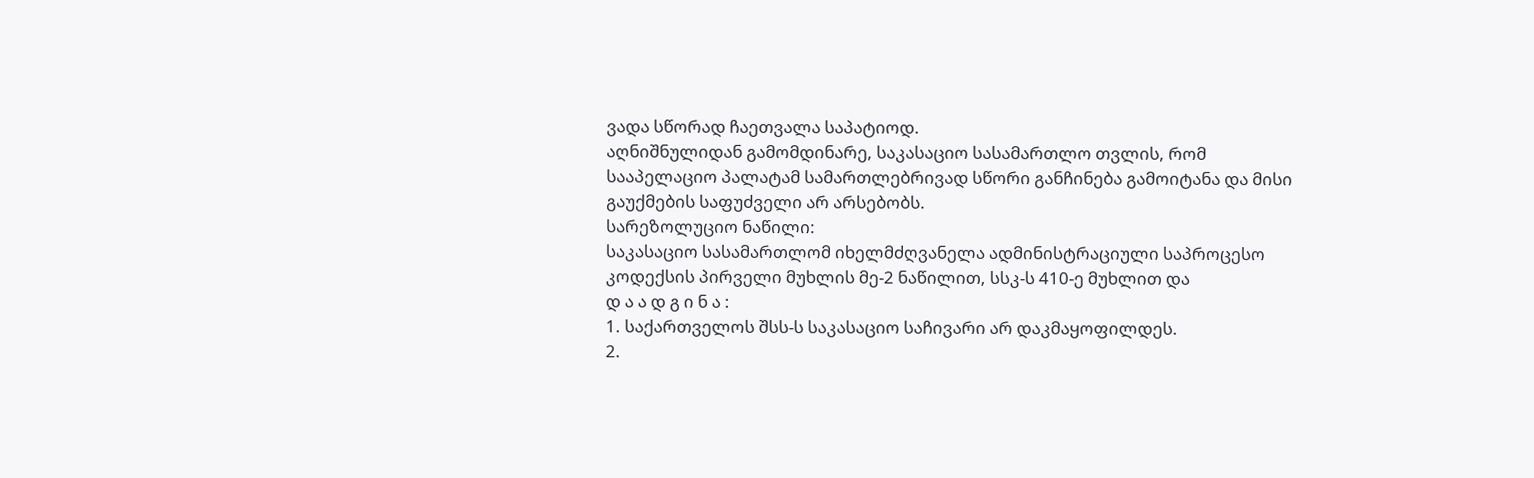ვადა სწორად ჩაეთვალა საპატიოდ.
აღნიშნულიდან გამომდინარე, საკასაციო სასამართლო თვლის, რომ სააპელაციო პალატამ სამართლებრივად სწორი განჩინება გამოიტანა და მისი გაუქმების საფუძველი არ არსებობს.
სარეზოლუციო ნაწილი:
საკასაციო სასამართლომ იხელმძღვანელა ადმინისტრაციული საპროცესო კოდექსის პირველი მუხლის მე-2 ნაწილით, სსკ-ს 410-ე მუხლით და
დ ა ა დ გ ი ნ ა :
1. საქართველოს შსს-ს საკასაციო საჩივარი არ დაკმაყოფილდეს.
2.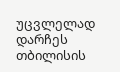უცვლელად დარჩეს თბილისის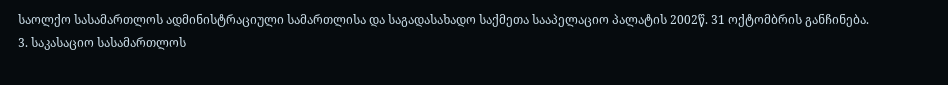საოლქო სასამართლოს ადმინისტრაციული სამართლისა და საგადასახადო საქმეთა სააპელაციო პალატის 2002წ. 31 ოქტომბრის განჩინება.
3. საკასაციო სასამართლოს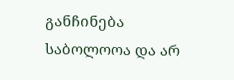განჩინება საბოლოოა და არ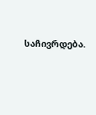საჩივრდება.